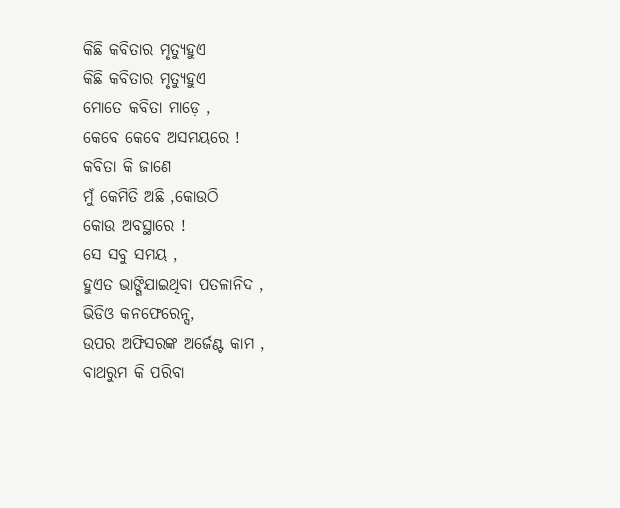କିଛି କବିତାର ମୃତ୍ୟୁହୁଏ
କିଛି କବିତାର ମୃତ୍ୟୁହୁଏ
ମୋତେ କବିତା ମାଡ଼େ ,
କେବେ କେବେ ଅସମୟରେ !
କବିତା କି ଜାଣେ
ମୁଁ କେମିତି ଅଛି ,କୋଉଠି
କୋଉ ଅବସ୍ଥାରେ !
ସେ ସବୁ ସମୟ ,
ହୁଏତ ଭାଙ୍ଗିଯାଇଥିବା ପତଳାନିଦ ,
ଭିଡିଓ କନଫେରେନ୍ସ,
ଉପର ଅଫିସରଙ୍କ ଅର୍ଜେଣ୍ଟ କାମ ,
ବାଥରୁମ କି ପରିବା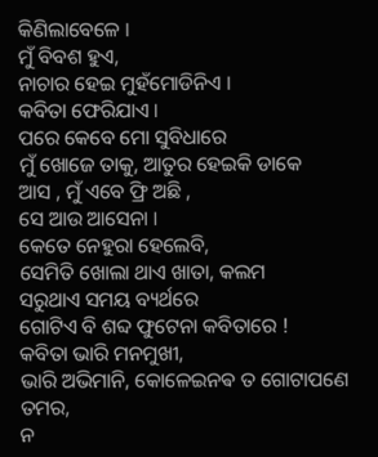କିଣିଲାବେଳେ ।
ମୁଁ ବିବଶ ହୁଏ,
ନାଚାର ହେଇ ମୁହଁମୋଡିନିଏ ।
କବିତା ଫେରିଯାଏ ।
ପରେ କେବେ ମୋ ସୁବିଧାରେ
ମୁଁ ଖୋଜେ ତାକୁ, ଆତୁର ହେଇକି ଡାକେ
ଆସ , ମୁଁ ଏବେ ଫ୍ରି ଅଛି ,
ସେ ଆଉ ଆସେନା ।
କେତେ ନେହୁରା ହେଲେବି,
ସେମିତି ଖୋଲା ଥାଏ ଖାତା, କଲମ
ସରୁଥାଏ ସମୟ ବ୍ୟର୍ଥରେ
ଗୋଟିଏ ବି ଶବ୍ଦ ଫୁଟେନା କବିତାରେ !
କବିତା ଭାରି ମନମୁଖୀ,
ଭାରି ଅଭିମାନି, କୋଳେଇନଵ ତ ଗୋଟାପଣେ ତମର,
ନ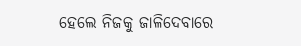ହେଲେ ନିଜକୁ ଜାଳିଦେବାରେ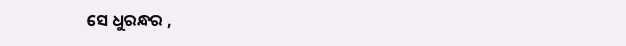ସେ ଧୁରନ୍ଧର ,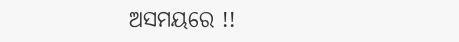ଅସମୟରେ !!